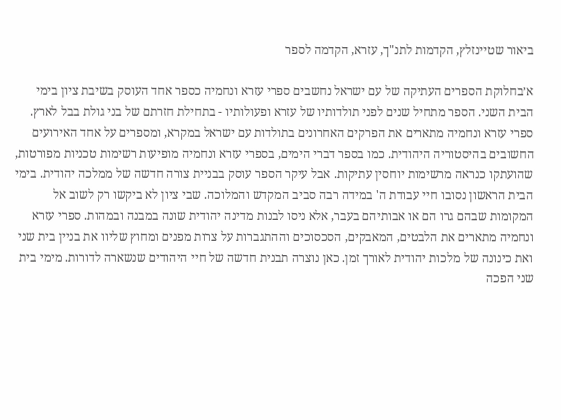ביאור שטיינזלץ, הקדמות לתנ"ך, עזרא, הקדמה לספר

א׳בחלוקת הספרים העתיקה של עם ישראל נחשבים ספרי עזרא ונחמיה כספר אחד העוסק בשיבת ציון בימי הבית השני. הספר מתחיל שנים לפני תולדותיו של עזרא ופעולותיו - בתחילת חזרתם של בני גולת בבל לארץ. ספרי עזרא ונחמיה מתארים את הפרקים האחרונים בתולדות עם ישראל במקרא, ומספרים על אחד האירועים החשובים בהיסטוריה היהודית. כמו בספר דברי הימים, בספרי עזרא ונחמיה מופיעות רשימות טכניות מפורטות, שהועתקו כנראה מרשימות יוחסין עתיקות. אבל עיקר הספר עוסק בבניית צורה חדשה של ממלכה יהודית. בימי הבית הראשון נסובו חיי עבודת ה' במידה רבה סביב המקדש והמלוכה. שבי ציון לא ביקשו רק לשוב אל המקומות שבהם גרו הם או אבותיהם בעבר, אלא ניסו לבנות מדינה יהודית שונה במבנה ובמהות. ספרי עזרא ונחמיה מתארים את הלבטים, המאבקים, הסכסוכים וההתגברות על צרות מפנים ומחוץ שליוו את בניין בית שני ואת כינונה של מלכות יהודית לאורך זמן. כאן נוצרה תבנית חדשה של חיי היהודים שנשארה לדורות. מימי בית שני הפכה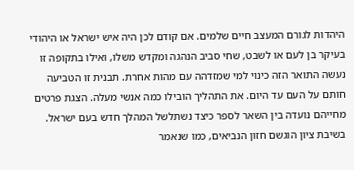היהדות לגורם המעצב חיים שלמים. אם קודם לכן היה איש ישראל או היהודי בעיקר בן לעם או לשבט, שחי סביב הנהגה ומקדש משלו, ואילו בתקופה זו נעשה התואר הזה כינוי למי שמזדהה עם מהות אחרת. תבנית זו הטביעה חותם על העם עד היום. את התהליך הובילו כמה אנשי מעלה. הצגת פרטים מחייהם נועדה בין השאר לספר כיצד נשתלשל המהלך חדש בעם ישראל. בשיבת ציון הוגשם חזון הנביאים, כמו שנאמר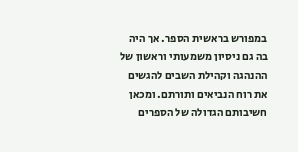במפורש בראשית הספר. אך היה בה גם ניסיון משמעותי וראשון של ההנהגה וקהילת השבים להגשים את רוח הנביאים ותורתם. ומכאן חשיבותם הגדולה של הספרים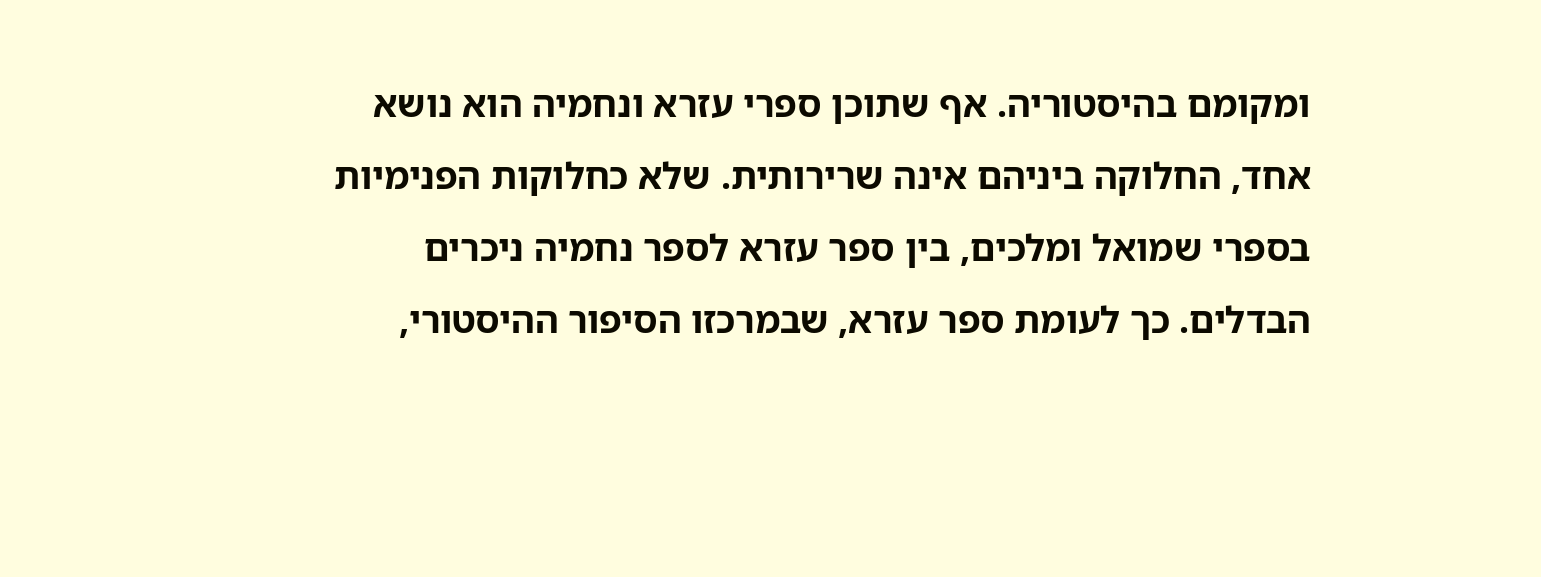ומקומם בהיסטוריה. אף שתוכן ספרי עזרא ונחמיה הוא נושא אחד, החלוקה ביניהם אינה שרירותית. שלא כחלוקות הפנימיות בספרי שמואל ומלכים, בין ספר עזרא לספר נחמיה ניכרים הבדלים. כך לעומת ספר עזרא, שבמרכזו הסיפור ההיסטורי,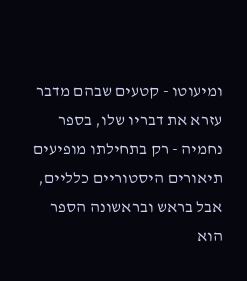ומיעוטו - קטעים שבהם מדבר עזרא את דבריו שלו, בספר נחמיה - רק בתחילתו מופיעים תיאורים היסטוריים כלליים, אבל בראש ובראשונה הספר הוא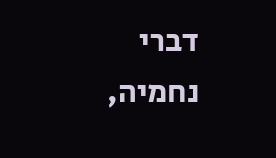דברי נחמיה,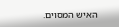האיש המסוים.